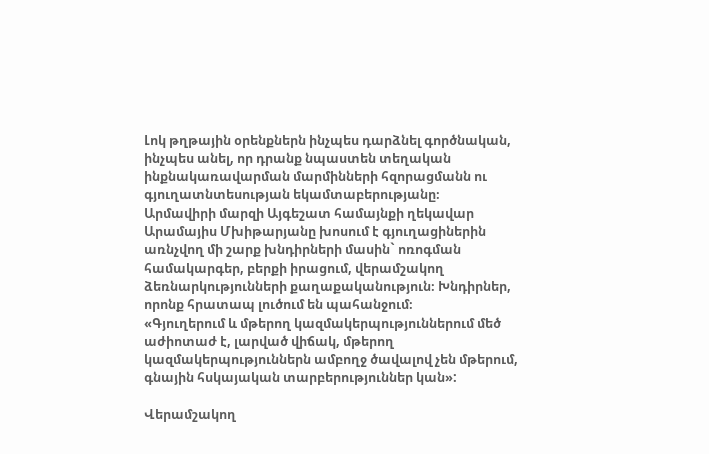Լոկ թղթային օրենքներն ինչպես դարձնել գործնական, ինչպես անել, որ դրանք նպաստեն տեղական ինքնակառավարման մարմինների հզորացմանն ու գյուղատնտեսության եկամտաբերությանը։
Արմավիրի մարզի Այգեշատ համայնքի ղեկավար Արամայիս Մխիթարյանը խոսում է գյուղացիներին առնչվող մի շարք խնդիրների մասին` ոռոգման համակարգեր, բերքի իրացում, վերամշակող ձեռնարկությունների քաղաքականություն։ Խնդիրներ, որոնք հրատապ լուծում են պահանջում։
«Գյուղերում և մթերող կազմակերպություններում մեծ աժիոտաժ է, լարված վիճակ, մթերող կազմակերպություններն ամբողջ ծավալով չեն մթերում, գնային հսկայական տարբերություններ կան»:

Վերամշակող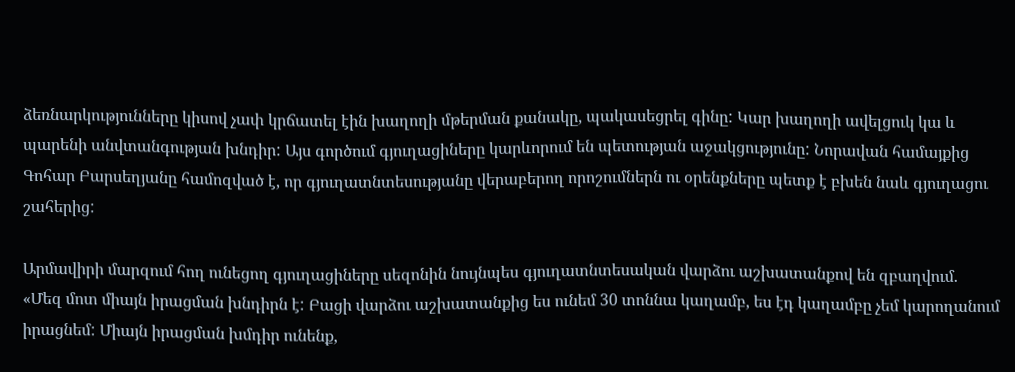ձեռնարկությունները կիսով չափ կրճատել էին խաղողի մթերման քանակը, պակասեցրել գինը: Կար խաղողի ավելցուկ կա և պարենի անվտանգության խնդիր: Այս գործում գյուղացիները կարևորում են պետության աջակցությունը: Նորավան համայքից Գոհար Բարսեղյանը համոզված է, որ գյուղատնտեսությանը վերաբերող որոշումներն ու օրենքները պետք է բխեն նաև գյուղացու շահերից:

Արմավիրի մարզում հող ունեցող գյուղացիները սեզոնին նույնպես գյուղատնտեսական վարձու աշխատանքով են զբաղվում.
«Մեզ մոտ միայն իրացման խնդիրն է: Բացի վարձու աշխատանքից ես ունեմ 30 տոննա կաղամբ, ես էդ կաղամբը չեմ կարողանում իրացնեմ: Միայն իրացման խմդիր ունենք,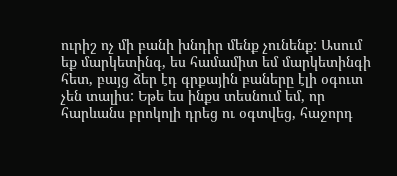ուրիշ ոչ մի բանի խնդիր մենք չունենք: Ասում եք մարկետինգ, ես համամիտ եմ մարկետինգի հետ, բայց ձեր էդ գրքային բաները էլի օգուտ չեն տալիս: Եթե ես ինքս տեսնում եմ, որ հարևանս բրոկոլի դրեց ու օգտվեց, հաջորդ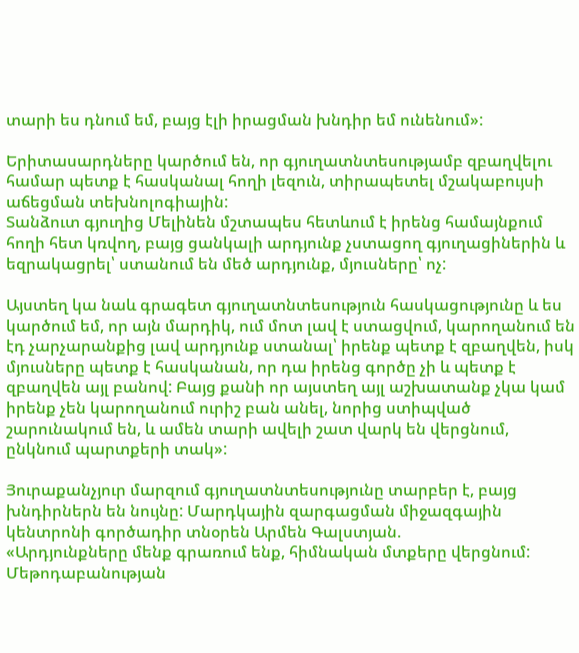տարի ես դնում եմ, բայց էլի իրացման խնդիր եմ ունենում»:

Երիտասարդները կարծում են, որ գյուղատնտեսությամբ զբաղվելու համար պետք է հասկանալ հողի լեզուն, տիրապետել մշակաբույսի աճեցման տեխնոլոգիային:
Տանձուտ գյուղից Մելինեն մշտապես հետևում է իրենց համայնքում հողի հետ կռվող, բայց ցանկալի արդյունք չստացող գյուղացիներին և եզրակացրել՝ ստանում են մեծ արդյունք, մյուսները՝ ոչ:

Այստեղ կա նաև գրագետ գյուղատնտեսություն հասկացությունը և ես կարծում եմ, որ այն մարդիկ, ում մոտ լավ է ստացվում, կարողանում են էդ չարչարանքից լավ արդյունք ստանալ՝ իրենք պետք է զբաղվեն, իսկ մյուսները պետք է հասկանան, որ դա իրենց գործը չի և պետք է զբաղվեն այլ բանով: Բայց քանի որ այստեղ այլ աշխատանք չկա կամ իրենք չեն կարողանում ուրիշ բան անել, նորից ստիպված շարունակում են, և ամեն տարի ավելի շատ վարկ են վերցնում, ընկնում պարտքերի տակ»:

Յուրաքանչյուր մարզում գյուղատնտեսությունը տարբեր է, բայց խնդիրներն են նույնը: Մարդկային զարգացման միջազգային կենտրոնի գործադիր տնօրեն Արմեն Գալստյան.
«Արդյունքները մենք գրառում ենք, հիմնական մտքերը վերցնում: Մեթոդաբանության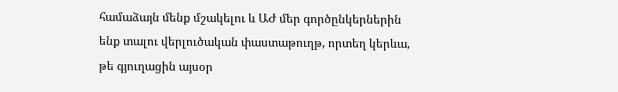համաձայն մենք մշակելու և ԱԺ մեր գործընկերներին ենք տալու վերլուծական փաստաթուղթ, որտեղ կերևա, թե գյուղացին այսօր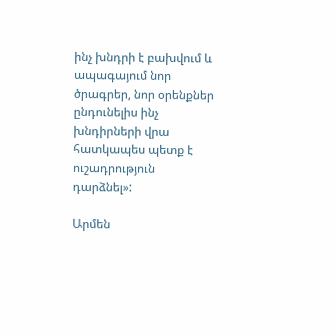ինչ խնդրի է բախվում և ապագայում նոր ծրագրեր, նոր օրենքներ ընդունելիս ինչ խնդիրների վրա հատկապես պետք է ուշադրություն դարձնել»:

Արմեն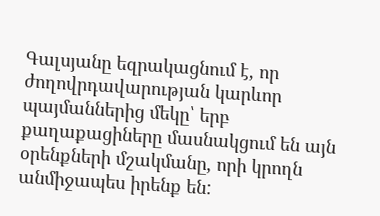Գալսյանը եզրակացնում է, որ ժողովրդավարության կարևոր պայմաններից մեկը՝ երբ քաղաքացիները մասնակցում են այն օրենքների մշակմանը, որի կրողն անմիջապես իրենք են: